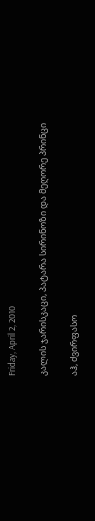Friday, April 2, 2010

კალის ჯარისკაცი, პატარა სირინოზი და მეღორე პრინცი

აჰ, ძვირფასო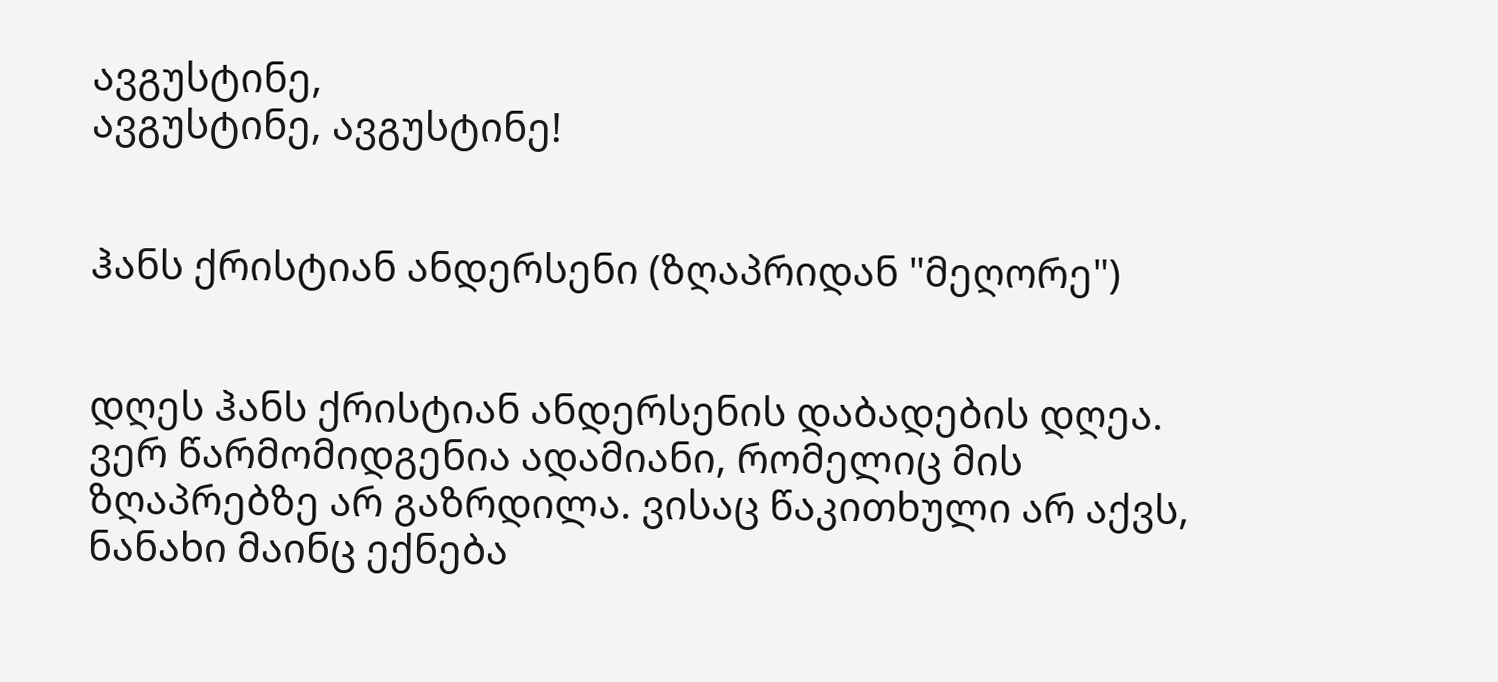ავგუსტინე,
ავგუსტინე, ავგუსტინე!


ჰანს ქრისტიან ანდერსენი (ზღაპრიდან "მეღორე")


დღეს ჰანს ქრისტიან ანდერსენის დაბადების დღეა. ვერ წარმომიდგენია ადამიანი, რომელიც მის ზღაპრებზე არ გაზრდილა. ვისაც წაკითხული არ აქვს, ნანახი მაინც ექნება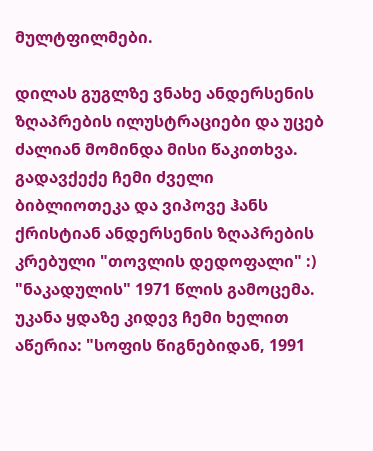მულტფილმები.

დილას გუგლზე ვნახე ანდერსენის ზღაპრების ილუსტრაციები და უცებ ძალიან მომინდა მისი წაკითხვა. გადავქექე ჩემი ძველი ბიბლიოთეკა და ვიპოვე ჰანს ქრისტიან ანდერსენის ზღაპრების კრებული "თოვლის დედოფალი" :) "ნაკადულის" 1971 წლის გამოცემა. უკანა ყდაზე კიდევ ჩემი ხელით აწერია: "სოფის წიგნებიდან, 1991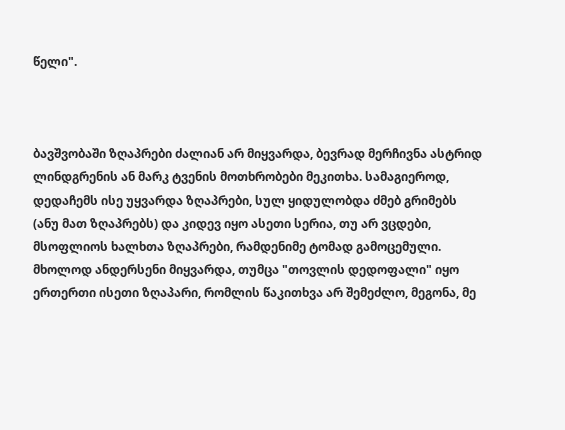წელი".



ბავშვობაში ზღაპრები ძალიან არ მიყვარდა, ბევრად მერჩივნა ასტრიდ ლინდგრენის ან მარკ ტვენის მოთხრობები მეკითხა. სამაგიეროდ, დედაჩემს ისე უყვარდა ზღაპრები, სულ ყიდულობდა ძმებ გრიმებს (ანუ მათ ზღაპრებს) და კიდევ იყო ასეთი სერია, თუ არ ვცდები, მსოფლიოს ხალხთა ზღაპრები, რამდენიმე ტომად გამოცემული. მხოლოდ ანდერსენი მიყვარდა, თუმცა "თოვლის დედოფალი" იყო ერთერთი ისეთი ზღაპარი, რომლის წაკითხვა არ შემეძლო, მეგონა, მე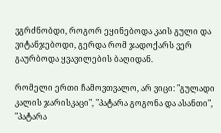ვგრძნობდი, როგორ ეყინებოდა კაის გული და ვიტანჯებოდი, გერდა რომ ჯადოქარს ვერ გაურბოდა ყვავილების ბაღიდან.

რომელი ერთი ჩამოვთვალო, არ ვიცი: "გულადი კალის ჯარისკაცი", "პატარა გოგონა და ასანთი", "პატარა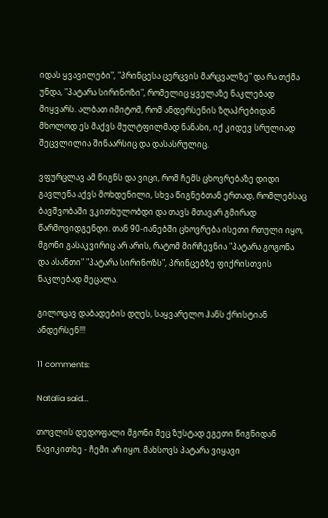იდას ყვავილები", "პრინცესა ცერცვის მარცვალზე" და რა თქმა უნდა, "პატარა სირინოზი", რომელიც ყველაზე ნაკლებად მიყვარს. ალბათ იმიტომ, რომ ანდერსენის ზღაპრებიდან მხოლოდ ეს მაქვს მულტფილმად ნანახი, იქ კიდევ სრულიად შეცვლილია შინაარსიც და დასასრულიც.

ვფურცლავ ამ წიგნს და ვიცი, რომ ჩემს ცხოვრებაზე დიდი გავლენა აქვს მოხდენილი, სხვა წიგნებთან ერთად, რომლებსაც ბავშვობაში ვკითხულობდი და თავს მთავარ გმირად წარმოვიდგენდი. თან 90-იანებში ცხოვრება ისეთი რთული იყო, მგონი გასაკვირიც არ არის, რატომ მირჩევნია "პატარა გოგონა და ასანთი" "პატარა სირინოზს", პრინცებზე ფიქრისთვის ნაკლებად მეცალა.

გილოცავ დაბადების დღეს, საყვარელო ჰანს ქრისტიან ანდერსენ!!!

11 comments:

Natalia said...

თოვლის დედოფალი მგონი მეც ზუსტად ეგეთი წიგნიდან წავიკითხე - ჩემი არ იყო. მახსოვს პატარა ვიყავი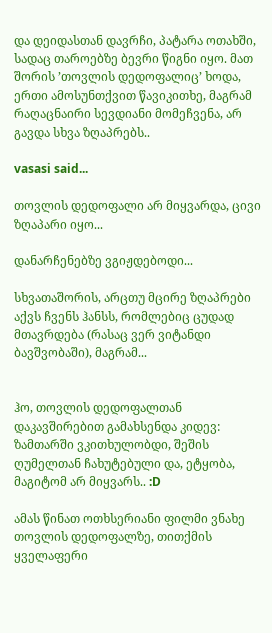და დეიდასთან დავრჩი, პატარა ოთახში, სადაც თაროებზე ბევრი წიგნი იყო. მათ შორის ’თოვლის დედოფალიც’ ხოდა, ერთი ამოსუნთქვით წავიკითხე, მაგრამ რაღაცნაირი სევდიანი მომეჩვენა, არ გავდა სხვა ზღაპრებს..

vasasi said...

თოვლის დედოფალი არ მიყვარდა, ცივი ზღაპარი იყო...

დანარჩენებზე ვგიჟდებოდი...

სხვათაშორის, არცთუ მცირე ზღაპრები აქვს ჩვენს ჰანსს, რომლებიც ცუდად მთავრდება (რასაც ვერ ვიტანდი ბავშვობაში), მაგრამ...


ჰო, თოვლის დედოფალთან დაკავშირებით გამახსენდა კიდევ: ზამთარში ვკითხულობდი, შეშის ღუმელთან ჩახუტებული და, ეტყობა, მაგიტომ არ მიყვარს.. :D

ამას წინათ ოთხსერიანი ფილმი ვნახე თოვლის დედოფალზე, თითქმის ყველაფერი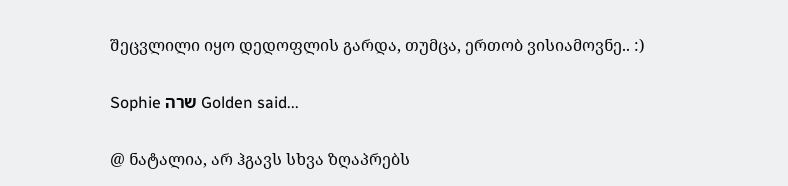შეცვლილი იყო დედოფლის გარდა, თუმცა, ერთობ ვისიამოვნე.. :)

Sophie שרה Golden said...

@ ნატალია, არ ჰგავს სხვა ზღაპრებს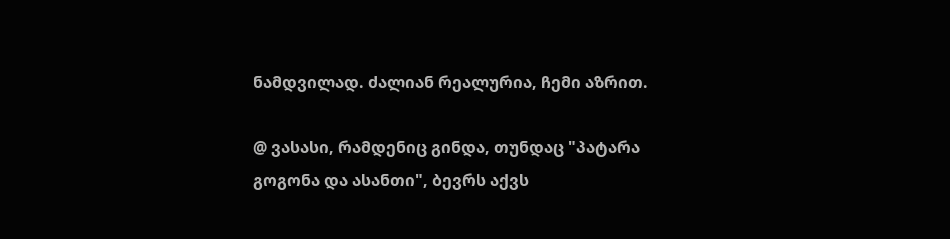ნამდვილად. ძალიან რეალურია, ჩემი აზრით.

@ ვასასი, რამდენიც გინდა, თუნდაც "პატარა გოგონა და ასანთი", ბევრს აქვს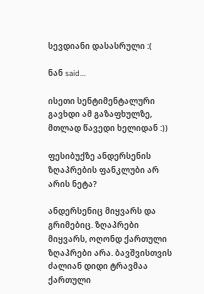სევდიანი დასასრული :(

ნან said...

ისეთი სენტიმენტალური გავხდი ამ გაზაფხულზე, მთლად წავედი ხელიდან :))

ფესიბუქზე ანდერსენის ზღაპრების ფანკლუბი არ არის ნეტა?

ანდერსენიც მიყვარს და გრიმებიც. ზღაპრები მიყვარს, ოღონდ ქართული ზღაპრები არა. ბავშვისთვის ძალიან დიდი ტრავმაა ქართული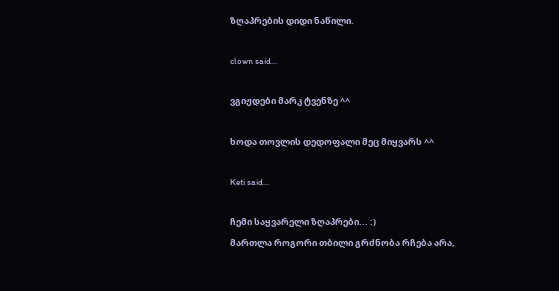ზღაპრების დიდი ნაწილი.

clown said...

ვგიჟდები მარკ ტვენზე ^^

ხოდა თოვლის დედოფალი მეც მიყვარს ^^

Keti said...

ჩემი საყვარელი ზღაპრები... :)
მართლა როგორი თბილი გრძნობა რჩება არა,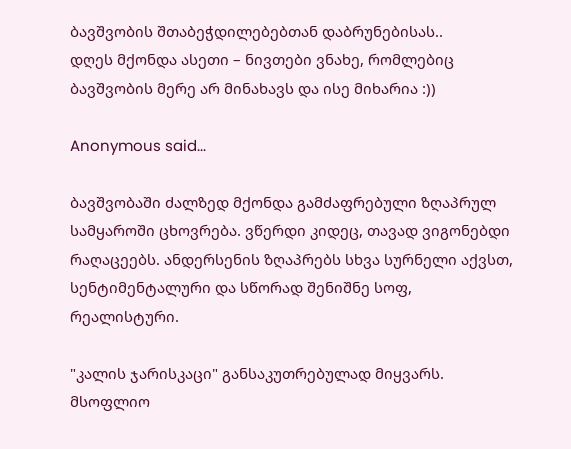ბავშვობის შთაბეჭდილებებთან დაბრუნებისას..
დღეს მქონდა ასეთი – ნივთები ვნახე, რომლებიც ბავშვობის მერე არ მინახავს და ისე მიხარია :))

Anonymous said...

ბავშვობაში ძალზედ მქონდა გამძაფრებული ზღაპრულ სამყაროში ცხოვრება. ვწერდი კიდეც, თავად ვიგონებდი რაღაცეებს. ანდერსენის ზღაპრებს სხვა სურნელი აქვსთ, სენტიმენტალური და სწორად შენიშნე სოფ, რეალისტური.

"კალის ჯარისკაცი" განსაკუთრებულად მიყვარს. მსოფლიო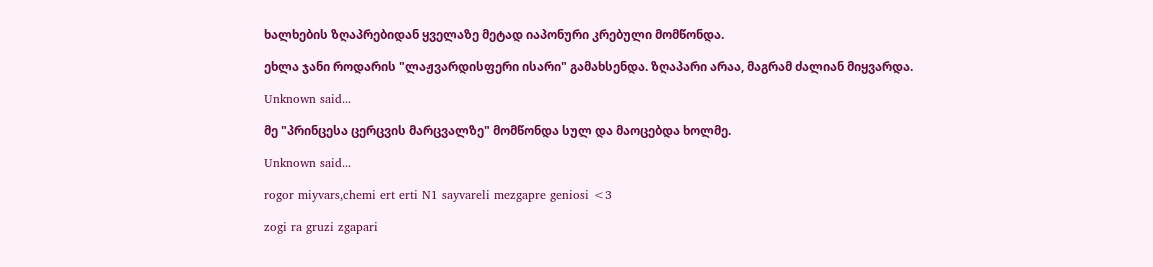ხალხების ზღაპრებიდან ყველაზე მეტად იაპონური კრებული მომწონდა.

ეხლა ჯანი როდარის "ლაჟვარდისფერი ისარი" გამახსენდა. ზღაპარი არაა, მაგრამ ძალიან მიყვარდა.

Unknown said...

მე "პრინცესა ცერცვის მარცვალზე" მომწონდა სულ და მაოცებდა ხოლმე.

Unknown said...

rogor miyvars,chemi ert erti N1 sayvareli mezgapre geniosi <3

zogi ra gruzi zgapari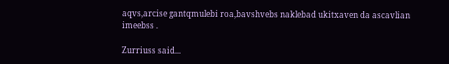aqvs,arcise gantqmulebi roa,bavshvebs naklebad ukitxaven da ascavlian imeebss .

Zurriuss said...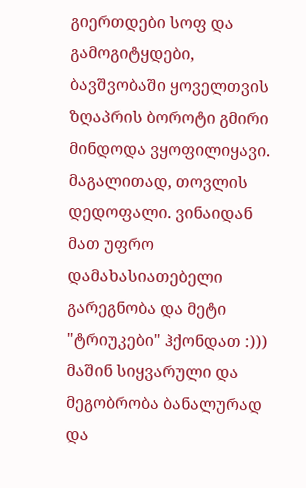გიერთდები სოფ და გამოგიტყდები, ბავშვობაში ყოველთვის ზღაპრის ბოროტი გმირი მინდოდა ვყოფილიყავი. მაგალითად, თოვლის დედოფალი. ვინაიდან მათ უფრო დამახასიათებელი გარეგნობა და მეტი "ტრიუკები" ჰქონდათ :)))
მაშინ სიყვარული და მეგობრობა ბანალურად და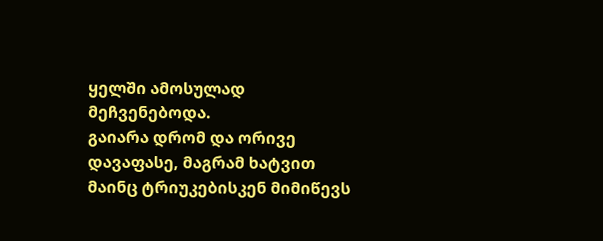ყელში ამოსულად მეჩვენებოდა.
გაიარა დრომ და ორივე დავაფასე, მაგრამ ხატვით მაინც ტრიუკებისკენ მიმიწევს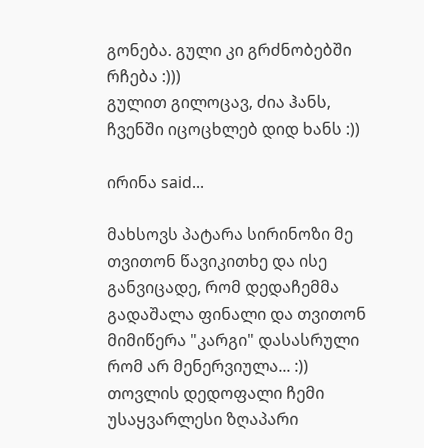გონება. გული კი გრძნობებში რჩება :)))
გულით გილოცავ, ძია ჰანს,
ჩვენში იცოცხლებ დიდ ხანს :))

ირინა said...

მახსოვს პატარა სირინოზი მე თვითონ წავიკითხე და ისე განვიცადე, რომ დედაჩემმა გადაშალა ფინალი და თვითონ მიმიწერა "კარგი" დასასრული რომ არ მენერვიულა... :))
თოვლის დედოფალი ჩემი უსაყვარლესი ზღაპარი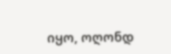იყო, ოღონდ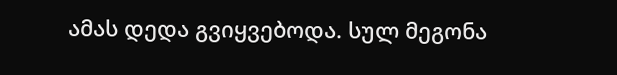ამას დედა გვიყვებოდა. სულ მეგონა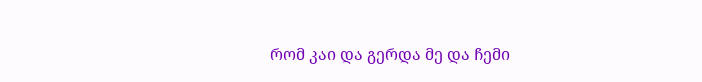რომ კაი და გერდა მე და ჩემი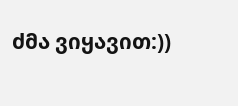ძმა ვიყავით:))